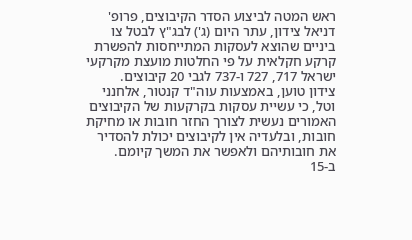ראש המטה לביצוע הסדר הקיבוצים, פרופ' דניאל צידון, עתר היום (ג') לבג"ץ לבטל צו ביניים שהוצא לעסקות המתייחסות להפשרת קרקע חקלאית על פי החלטות מועצת מקרקעי ישראל 717, 727 ו-737 לגבי 20 קיבוצים.
צידון טוען, באמצעות עוה"ד קנטור, אלחנני וטל, כי עשיית עסקות בקרקעות של הקיבוצים האמורים נעשית לצורך החזר חובות או מחיקת חובות, ובלעדיה אין לקיבוצים יכולת להסדיר את חובותיהם ולאפשר את המשך קיומם.
ב-15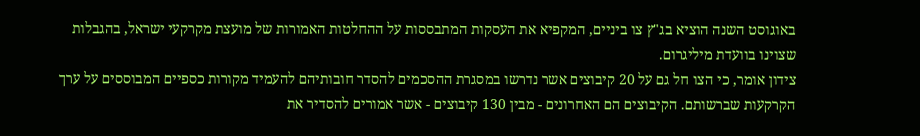באוגוסט השנה הוציא בג"ץ צו ביניים, המקפיא את העסקות המתבססות על ההחלטות האמורות של מועצת מקרקעי ישראל, בהגבלות שצוינו בוועדת מיליגרום.
צידון אומר, כי הצו חל גם על 20 קיבוצים אשר נדרשו במסגרת ההסכמים להסדר חובותיהם להעמיד מקורות כספיים המבוססים על ערך הקרקעות שברשותם. הקיבוצים הם האחרונים - מבין 130 קיבוצים - אשר אמורים להסדיר את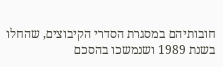חובותיהם במסגרת הסדרי הקיבוצים, שהחלו בשנת 1989 ושנמשכו בהסכם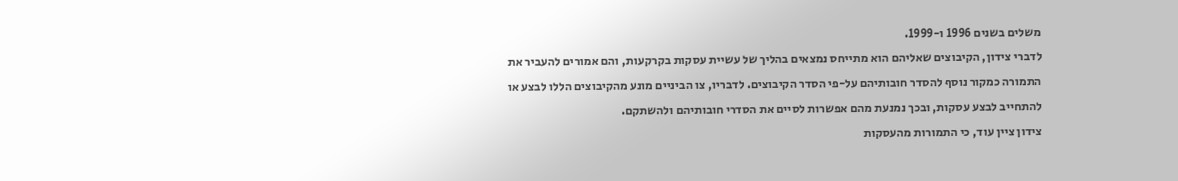משלים בשנים 1996 ו-1999.
לדברי צידון, הקיבוצים שאליהם הוא מתייחס נמצאים בהליך של עשיית עסקות בקרקעות, והם אמורים להעביר את התמורה כמקור נוסף להסדר חובותיהם על-פי הסדר הקיבוצים. לדבריו, צו הביניים מונע מהקיבוצים הללו לבצע או להתחייב לבצע עסקות, ובכך נמנעת מהם אפשרות לסיים את הסדרי חובותיהם ולהשתקם.
צידון ציין עוד, כי התמורות מהעסקות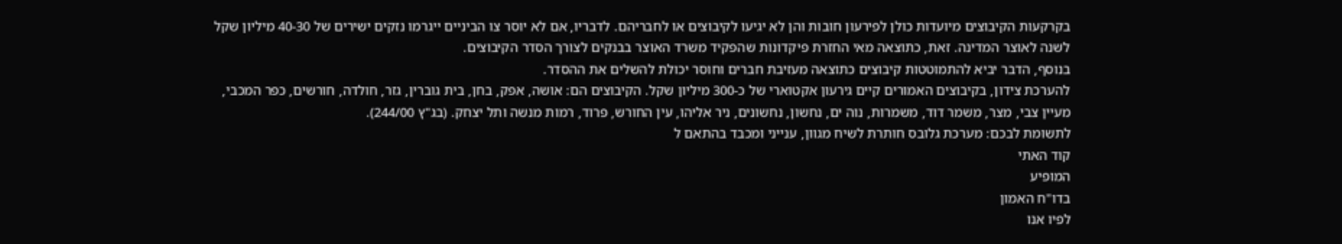בקרקעות הקיבוצים מיועדות כולן לפירעון חובות והן לא יגיעו לקיבוצים או לחבריהם. לדבריו, אם לא יוסר צו הביניים ייגרמו נזקים ישירים של 40-30 מיליון שקל לשנה לאוצר המדינה. זאת, כתוצאה מאי החזרת פיקדונות שהפקיד משרד האוצר בבנקים לצורך הסדר הקיבוצים.
בנוסף, הדבר יביא להתמוטטות קיבוצים כתוצאה מעזיבת חברים וחוסר יכולת להשלים את ההסדר.
להערכת צידון, בקיבוצים האמורים קיים גירעון אקטוארי של כ-300 מיליון שקל. הקיבוצים הם: אושה, אפק, בחן, בית גוברין, גזר, חולדה, חורשים, כפר המכבי, מעיין צבי, מצר, משמר דוד, משמרות, נוה ים, נחשון, נחשונים, ניר אליהו, עין החורש, פרוד, רמות מנשה ותל יצחק. (בג"ץ 244/00).
לתשומת לבכם: מערכת גלובס חותרת לשיח מגוון, ענייני ומכבד בהתאם ל
קוד האתי
המופיע
בדו"ח האמון
לפיו אנו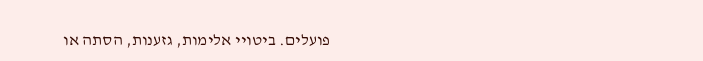פועלים. ביטויי אלימות, גזענות, הסתה או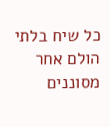כל שיח בלתי הולם אחר מסוננים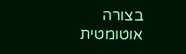בצורה
אוטומטית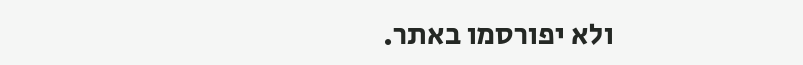ולא יפורסמו באתר.